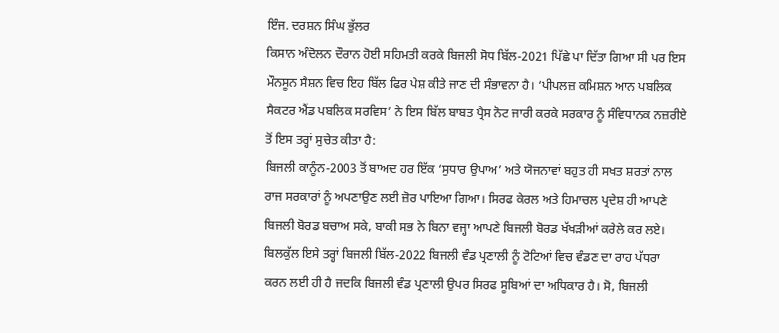ਇੰਜ. ਦਰਸ਼ਨ ਸਿੰਘ ਭੁੱਲਰ
ਕਿਸਾਨ ਅੰਦੋਲਨ ਦੌਰਾਨ ਹੋਈ ਸਹਿਮਤੀ ਕਰਕੇ ਬਿਜਲੀ ਸੋਧ ਬਿੱਲ-2021 ਪਿੱਛੇ ਪਾ ਦਿੱਤਾ ਗਿਆ ਸੀ ਪਰ ਇਸ ਮੌਨਸੂਨ ਸੈਸ਼ਨ ਵਿਚ ਇਹ ਬਿੱਲ ਫਿਰ ਪੇਸ਼ ਕੀਤੇ ਜਾਣ ਦੀ ਸੰਭਾਵਨਾ ਹੈ। ‘ਪੀਪਲਜ਼ ਕਮਿਸ਼ਨ ਆਨ ਪਬਲਿਕ ਸੈਕਟਰ ਐਂਡ ਪਬਲਿਕ ਸਰਵਿਸ’ ਨੇ ਇਸ ਬਿੱਲ ਬਾਬਤ ਪ੍ਰੈਸ ਨੋਟ ਜਾਰੀ ਕਰਕੇ ਸਰਕਾਰ ਨੂੰ ਸੰਵਿਧਾਨਕ ਨਜ਼ਰੀਏ ਤੋਂ ਇਸ ਤਰ੍ਹਾਂ ਸੁਚੇਤ ਕੀਤਾ ਹੈ:
ਬਿਜਲੀ ਕਾਨੂੰਨ-2003 ਤੋਂ ਬਾਅਦ ਹਰ ਇੱਕ ‘ਸੁਧਾਰ ਉਪਾਅ’ ਅਤੇ ਯੋਜਨਾਵਾਂ ਬਹੁਤ ਹੀ ਸਖਤ ਸ਼ਰਤਾਂ ਨਾਲ ਰਾਜ ਸਰਕਾਰਾਂ ਨੂੰ ਅਪਣਾਉਣ ਲਈ ਜ਼ੋਰ ਪਾਇਆ ਗਿਆ। ਸਿਰਫ ਕੇਰਲ ਅਤੇ ਹਿਮਾਚਲ ਪ੍ਰਦੇਸ਼ ਹੀ ਆਪਣੇ ਬਿਜਲੀ ਬੋਰਡ ਬਚਾਅ ਸਕੇ, ਬਾਕੀ ਸਭ ਨੇ ਬਿਨਾ ਵਜ੍ਹਾ ਆਪਣੇ ਬਿਜਲੀ ਬੋਰਡ ਖੱਖੜੀਆਂ ਕਰੇਲੇ ਕਰ ਲਏ। ਬਿਲਕੁੱਲ ਇਸੇ ਤਰ੍ਹਾਂ ਬਿਜਲੀ ਬਿੱਲ-2022 ਬਿਜਲੀ ਵੰਡ ਪ੍ਰਣਾਲੀ ਨੂੰ ਟੋਟਿਆਂ ਵਿਚ ਵੰਡਣ ਦਾ ਰਾਹ ਪੱਧਰਾ ਕਰਨ ਲਈ ਹੀ ਹੈ ਜਦਕਿ ਬਿਜਲੀ ਵੰਡ ਪ੍ਰਣਾਲੀ ਉਪਰ ਸਿਰਫ ਸੂਬਿਆਂ ਦਾ ਅਧਿਕਾਰ ਹੈ। ਸੋ, ਬਿਜਲੀ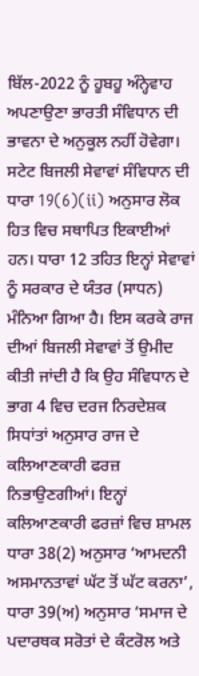ਬਿੱਲ-2022 ਨੂੰ ਹੂਬਹੂ ਅੰਨ੍ਹੇਵਾਹ ਅਪਣਾਉਣਾ ਭਾਰਤੀ ਸੰਵਿਧਾਨ ਦੀ ਭਾਵਨਾ ਦੇ ਅਨੁਕੂਲ ਨਹੀਂ ਹੋਵੇਗਾ।
ਸਟੇਟ ਬਿਜਲੀ ਸੇਵਾਵਾਂ ਸੰਵਿਧਾਨ ਦੀ ਧਾਰਾ 19(6)(ii) ਅਨੁਸਾਰ ਲੋਕ ਹਿਤ ਵਿਚ ਸਥਾਪਿਤ ਇਕਾਈਆਂ ਹਨ। ਧਾਰਾ 12 ਤਹਿਤ ਇਨ੍ਹਾਂ ਸੇਵਾਵਾਂ ਨੂੰ ਸਰਕਾਰ ਦੇ ਯੰਤਰ (ਸਾਧਨ) ਮੰਨਿਆ ਗਿਆ ਹੈ। ਇਸ ਕਰਕੇ ਰਾਜ ਦੀਆਂ ਬਿਜਲੀ ਸੇਵਾਵਾਂ ਤੋਂ ਉਮੀਦ ਕੀਤੀ ਜਾਂਦੀ ਹੈ ਕਿ ਉਹ ਸੰਵਿਧਾਨ ਦੇ ਭਾਗ 4 ਵਿਚ ਦਰਜ ਨਿਰਦੇਸ਼ਕ ਸਿਧਾਂਤਾਂ ਅਨੁਸਾਰ ਰਾਜ ਦੇ ਕਲਿਆਣਕਾਰੀ ਫਰਜ਼ ਨਿਭਾਉਣਗੀਆਂ। ਇਨ੍ਹਾਂ ਕਲਿਆਣਕਾਰੀ ਫਰਜ਼ਾਂ ਵਿਚ ਸ਼ਾਮਲ ਧਾਰਾ 38(2) ਅਨੁਸਾਰ ‘ਆਮਦਨੀ ਅਸਮਾਨਤਾਵਾਂ ਘੱਟ ਤੋਂ ਘੱਟ ਕਰਨਾ’, ਧਾਰਾ 39(ਅ) ਅਨੁਸਾਰ ‘ਸਮਾਜ ਦੇ ਪਦਾਰਥਕ ਸਰੋਤਾਂ ਦੇ ਕੰਟਰੋਲ ਅਤੇ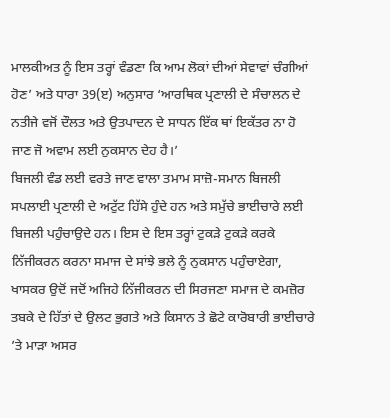ਮਾਲਕੀਅਤ ਨੂੰ ਇਸ ਤਰ੍ਹਾਂ ਵੰਡਣਾ ਕਿ ਆਮ ਲੋਕਾਂ ਦੀਆਂ ਸੇਵਾਵਾਂ ਚੰਗੀਆਂ ਹੋਣ’ ਅਤੇ ਧਾਰਾ 39(ੲ) ਅਨੁਸਾਰ ‘ਆਰਥਿਕ ਪ੍ਰਣਾਲੀ ਦੇ ਸੰਚਾਲਨ ਦੇ ਨਤੀਜੇ ਵਜੋਂ ਦੌਲਤ ਅਤੇ ਉਤਪਾਦਨ ਦੇ ਸਾਧਨ ਇੱਕ ਥਾਂ ਇਕੱਤਰ ਨਾ ਹੋ ਜਾਣ ਜੋ ਅਵਾਮ ਲਈ ਨੁਕਸਾਨ ਦੇਹ ਹੈ।’
ਬਿਜਲੀ ਵੰਡ ਲਈ ਵਰਤੇ ਜਾਣ ਵਾਲਾ ਤਮਾਮ ਸਾਜ਼ੋ-ਸਮਾਨ ਬਿਜਲੀ ਸਪਲਾਈ ਪ੍ਰਣਾਲੀ ਦੇ ਅਟੁੱਟ ਹਿੱਸੇ ਹੁੰਦੇ ਹਨ ਅਤੇ ਸਮੁੱਚੇ ਭਾਈਚਾਰੇ ਲਈ ਬਿਜਲੀ ਪਹੁੰਚਾਉਦੇ ਹਨ। ਇਸ ਦੇ ਇਸ ਤਰ੍ਹਾਂ ਟੁਕੜੇ ਟੁਕੜੇ ਕਰਕੇ ਨਿੱਜੀਕਰਨ ਕਰਨਾ ਸਮਾਜ ਦੇ ਸਾਂਝੇ ਭਲੇ ਨੂੰ ਨੁਕਸਾਨ ਪਹੁੰਚਾਏਗਾ, ਖਾਸਕਰ ਉਦੋਂ ਜਦੋਂ ਅਜਿਹੇ ਨਿੱਜੀਕਰਨ ਦੀ ਸਿਰਜਣਾ ਸਮਾਜ ਦੇ ਕਮਜ਼ੋਰ ਤਬਕੇ ਦੇ ਹਿੱਤਾਂ ਦੇ ਉਲਟ ਭੁਗਤੇ ਅਤੇ ਕਿਸਾਨ ਤੇ ਛੋਟੇ ਕਾਰੋਬਾਰੀ ਭਾਈਚਾਰੇ ’ਤੇ ਮਾੜਾ ਅਸਰ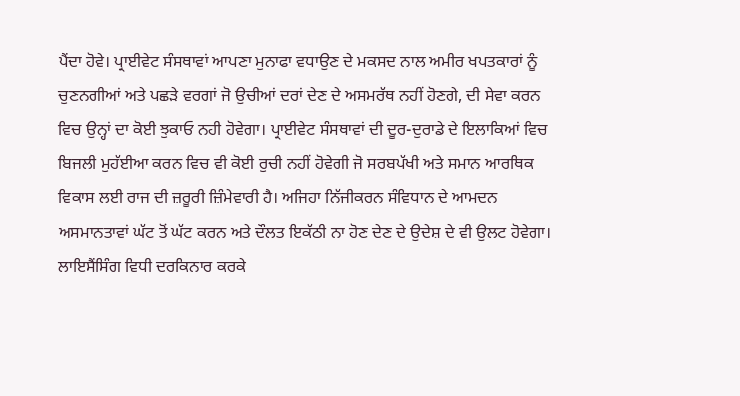ਪੈਂਦਾ ਹੋਵੇ। ਪ੍ਰਾਈਵੇਟ ਸੰਸਥਾਵਾਂ ਆਪਣਾ ਮੁਨਾਫਾ ਵਧਾਉਣ ਦੇ ਮਕਸਦ ਨਾਲ ਅਮੀਰ ਖਪਤਕਾਰਾਂ ਨੂੰ ਚੁਣਨਗੀਆਂ ਅਤੇ ਪਛੜੇ ਵਰਗਾਂ ਜੋ ਉਚੀਆਂ ਦਰਾਂ ਦੇਣ ਦੇ ਅਸਮਰੱਥ ਨਹੀਂ ਹੋਣਗੇ, ਦੀ ਸੇਵਾ ਕਰਨ ਵਿਚ ਉਨ੍ਹਾਂ ਦਾ ਕੋਈ ਝੁਕਾਓ ਨਹੀ ਹੋਵੇਗਾ। ਪ੍ਰਾਈਵੇਟ ਸੰਸਥਾਵਾਂ ਦੀ ਦੂਰ-ਦੁਰਾਡੇ ਦੇ ਇਲਾਕਿਆਂ ਵਿਚ ਬਿਜਲੀ ਮੁਹੱਈਆ ਕਰਨ ਵਿਚ ਵੀ ਕੋਈ ਰੁਚੀ ਨਹੀਂ ਹੋਵੇਗੀ ਜੋ ਸਰਬਪੱਖੀ ਅਤੇ ਸਮਾਨ ਆਰਥਿਕ ਵਿਕਾਸ ਲਈ ਰਾਜ ਦੀ ਜ਼ਰੂਰੀ ਜ਼ਿੰਮੇਵਾਰੀ ਹੈ। ਅਜਿਹਾ ਨਿੱਜੀਕਰਨ ਸੰਵਿਧਾਨ ਦੇ ਆਮਦਨ ਅਸਮਾਨਤਾਵਾਂ ਘੱਟ ਤੋਂ ਘੱਟ ਕਰਨ ਅਤੇ ਦੌਲਤ ਇਕੱਠੀ ਨਾ ਹੋਣ ਦੇਣ ਦੇ ਉਦੇਸ਼ ਦੇ ਵੀ ਉਲਟ ਹੋਵੇਗਾ।
ਲਾਇਸੈਂਸਿੰਗ ਵਿਧੀ ਦਰਕਿਨਾਰ ਕਰਕੇ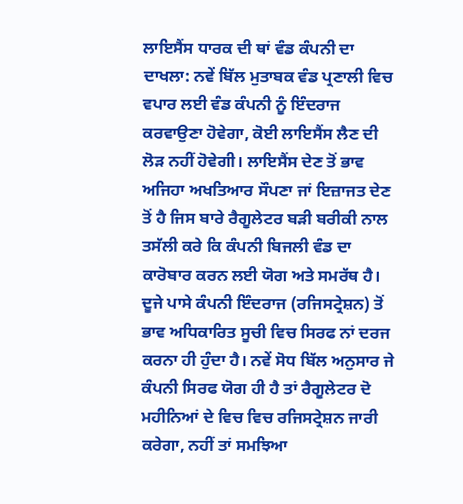ਲਾਇਸੈਂਸ ਧਾਰਕ ਦੀ ਥਾਂ ਵੰਡ ਕੰਪਨੀ ਦਾ ਦਾਖਲਾ: ਨਵੇਂ ਬਿੱਲ ਮੁਤਾਬਕ ਵੰਡ ਪ੍ਰਣਾਲੀ ਵਿਚ ਵਪਾਰ ਲਈ ਵੰਡ ਕੰਪਨੀ ਨੂੰ ਇੰਦਰਾਜ ਕਰਵਾਉਣਾ ਹੋਵੇਗਾ, ਕੋਈ ਲਾਇਸੈਂਸ ਲੈਣ ਦੀ ਲੋੜ ਨਹੀਂ ਹੋਵੇਗੀ। ਲਾਇਸੈਂਸ ਦੇਣ ਤੋਂ ਭਾਵ ਅਜਿਹਾ ਅਖਤਿਆਰ ਸੌਪਣਾ ਜਾਂ ਇਜ਼ਾਜਤ ਦੇਣ ਤੋਂ ਹੈ ਜਿਸ ਬਾਰੇ ਰੈਗੂਲੇਟਰ ਬੜੀ ਬਰੀਕੀ ਨਾਲ ਤਸੱਲੀ ਕਰੇ ਕਿ ਕੰਪਨੀ ਬਿਜਲੀ ਵੰਡ ਦਾ ਕਾਰੋਬਾਰ ਕਰਨ ਲਈ ਯੋਗ ਅਤੇ ਸਮਰੱਥ ਹੈ। ਦੂਜੇ ਪਾਸੇ ਕੰਪਨੀ ਇੰਦਰਾਜ (ਰਜਿਸਟ੍ਰੇਸ਼ਨ) ਤੋਂ ਭਾਵ ਅਧਿਕਾਰਿਤ ਸੂਚੀ ਵਿਚ ਸਿਰਫ ਨਾਂ ਦਰਜ ਕਰਨਾ ਹੀ ਹੁੰਦਾ ਹੈ। ਨਵੇਂ ਸੋਧ ਬਿੱਲ ਅਨੁਸਾਰ ਜੇ ਕੰਪਨੀ ਸਿਰਫ ਯੋਗ ਹੀ ਹੈ ਤਾਂ ਰੈਗੂਲੇਟਰ ਦੋ ਮਹੀਨਿਆਂ ਦੇ ਵਿਚ ਵਿਚ ਰਜਿਸਟ੍ਰੇਸ਼ਨ ਜਾਰੀ ਕਰੇਗਾ, ਨਹੀਂ ਤਾਂ ਸਮਝਿਆ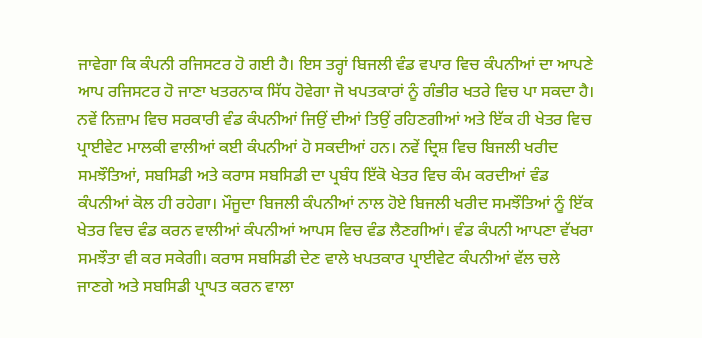ਜਾਵੇਗਾ ਕਿ ਕੰਪਨੀ ਰਜਿਸਟਰ ਹੋ ਗਈ ਹੈ। ਇਸ ਤਰ੍ਹਾਂ ਬਿਜਲੀ ਵੰਡ ਵਪਾਰ ਵਿਚ ਕੰਪਨੀਆਂ ਦਾ ਆਪਣੇ ਆਪ ਰਜਿਸਟਰ ਹੋ ਜਾਣਾ ਖਤਰਨਾਕ ਸਿੱਧ ਹੋਵੇਗਾ ਜੋ ਖਪਤਕਾਰਾਂ ਨੂੰ ਗੰਭੀਰ ਖਤਰੇ ਵਿਚ ਪਾ ਸਕਦਾ ਹੈ।
ਨਵੇਂ ਨਿਜ਼ਾਮ ਵਿਚ ਸਰਕਾਰੀ ਵੰਡ ਕੰਪਨੀਆਂ ਜਿਉਂ ਦੀਆਂ ਤਿਉਂ ਰਹਿਣਗੀਆਂ ਅਤੇ ਇੱਕ ਹੀ ਖੇਤਰ ਵਿਚ ਪ੍ਰਾਈਵੇਟ ਮਾਲਕੀ ਵਾਲੀਆਂ ਕਈ ਕੰਪਨੀਆਂ ਹੋ ਸਕਦੀਆਂ ਹਨ। ਨਵੇਂ ਦ੍ਰਿਸ਼ ਵਿਚ ਬਿਜਲੀ ਖਰੀਦ ਸਮਝੌਤਿਆਂ, ਸਬਸਿਡੀ ਅਤੇ ਕਰਾਸ ਸਬਸਿਡੀ ਦਾ ਪ੍ਰਬੰਧ ਇੱਕੋ ਖੇਤਰ ਵਿਚ ਕੰਮ ਕਰਦੀਆਂ ਵੰਡ ਕੰਪਨੀਆਂ ਕੋਲ ਹੀ ਰਹੇਗਾ। ਮੌਜੂਦਾ ਬਿਜਲੀ ਕੰਪਨੀਆਂ ਨਾਲ ਹੋਏ ਬਿਜਲੀ ਖਰੀਦ ਸਮਝੌਤਿਆਂ ਨੂੰ ਇੱਕ ਖੇਤਰ ਵਿਚ ਵੰਡ ਕਰਨ ਵਾਲੀਆਂ ਕੰਪਨੀਆਂ ਆਪਸ ਵਿਚ ਵੰਡ ਲੈਣਗੀਆਂ। ਵੰਡ ਕੰਪਨੀ ਆਪਣਾ ਵੱਖਰਾ ਸਮਝੌਤਾ ਵੀ ਕਰ ਸਕੇਗੀ। ਕਰਾਸ ਸਬਸਿਡੀ ਦੇਣ ਵਾਲੇ ਖਪਤਕਾਰ ਪ੍ਰਾਈਵੇਟ ਕੰਪਨੀਆਂ ਵੱਲ ਚਲੇ ਜਾਣਗੇ ਅਤੇ ਸਬਸਿਡੀ ਪ੍ਰਾਪਤ ਕਰਨ ਵਾਲਾ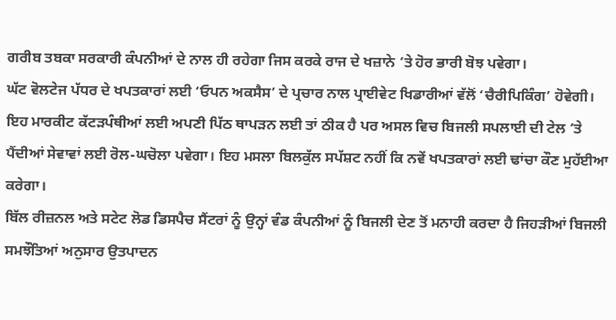ਗਰੀਬ ਤਬਕਾ ਸਰਕਾਰੀ ਕੰਪਨੀਆਂ ਦੇ ਨਾਲ ਹੀ ਰਹੇਗਾ ਜਿਸ ਕਰਕੇ ਰਾਜ ਦੇ ਖਜ਼ਾਨੇ ’ਤੇ ਹੋਰ ਭਾਰੀ ਬੋਝ ਪਵੇਗਾ।
ਘੱਟ ਵੋਲਟੇਜ ਪੱਧਰ ਦੇ ਖਪਤਕਾਰਾਂ ਲਈ ‘ਓਪਨ ਅਕਸੈਸ’ ਦੇ ਪ੍ਰਚਾਰ ਨਾਲ ਪ੍ਰਾਈਵੇਟ ਖਿਡਾਰੀਆਂ ਵੱਲੋਂ ‘ਚੈਰੀਪਿਕਿੰਗ’ ਹੋਵੇਗੀ। ਇਹ ਮਾਰਕੀਟ ਕੱਟੜਪੰਥੀਆਂ ਲਈ ਅਪਣੀ ਪਿੱਠ ਥਾਪੜਨ ਲਈ ਤਾਂ ਠੀਕ ਹੈ ਪਰ ਅਸਲ ਵਿਚ ਬਿਜਲੀ ਸਪਲਾਈ ਦੀ ਟੇਲ ’ਤੇ ਪੈਂਦੀਆਂ ਸੇਵਾਵਾਂ ਲਈ ਰੋਲ-ਘਚੋਲਾ ਪਵੇਗਾ। ਇਹ ਮਸਲਾ ਬਿਲਕੁੱਲ ਸਪੱਸ਼ਟ ਨਹੀਂ ਕਿ ਨਵੇਂ ਖਪਤਕਾਰਾਂ ਲਈ ਢਾਂਚਾ ਕੌਣ ਮੁਹੱਈਆ ਕਰੇਗਾ।
ਬਿੱਲ ਰੀਜ਼ਨਲ ਅਤੇ ਸਟੇਟ ਲੋਡ ਡਿਸਪੈਚ ਸੈਂਟਰਾਂ ਨੂੰ ਉਨ੍ਹਾਂ ਵੰਡ ਕੰਪਨੀਆਂ ਨੂੰ ਬਿਜਲੀ ਦੇਣ ਤੋਂ ਮਨਾਹੀ ਕਰਦਾ ਹੈ ਜਿਹੜੀਆਂ ਬਿਜਲੀ ਸਮਝੌਤਿਆਂ ਅਨੁਸਾਰ ਉਤਪਾਦਨ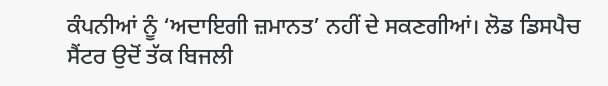ਕੰਪਨੀਆਂ ਨੂੰ ‘ਅਦਾਇਗੀ ਜ਼ਮਾਨਤ’ ਨਹੀਂ ਦੇ ਸਕਣਗੀਆਂ। ਲੋਡ ਡਿਸਪੈਚ ਸੈਂਟਰ ਉਦੋਂ ਤੱਕ ਬਿਜਲੀ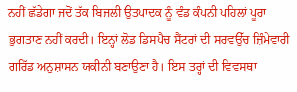ਨਹੀਂ ਛੱਡੇਗਾ ਜਦੋਂ ਤੱਕ ਬਿਜਲੀ ਉਤਪਾਦਕ ਨੂੰ ਵੰਡ ਕੰਪਨੀ ਪਹਿਲਾਂ ਪੂਰਾ ਭੁਗਤਾਣ ਨਹੀਂ ਕਰਦੀ। ਇਨ੍ਹਾਂ ਲੋਡ ਡਿਸਪੈਚ ਸੈਂਟਰਾਂ ਦੀ ਸਰਵਉੱਚ ਜ਼ਿੰਮੇਵਾਰੀ ਗਰਿੱਡ ਅਨੁਸ਼ਾਸਨ ਯਕੀਨੀ ਬਣਾਉਣਾ ਹੈ। ਇਸ ਤਰ੍ਹਾਂ ਦੀ ਵਿਵਸਥਾ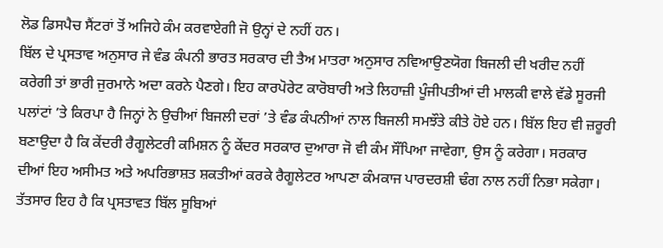ਲੋਡ ਡਿਸਪੈਚ ਸੈਂਟਰਾਂ ਤੋਂ ਅਜਿਹੇ ਕੰਮ ਕਰਵਾਏਗੀ ਜੋ ਉਨ੍ਹਾਂ ਦੇ ਨਹੀਂ ਹਨ।
ਬਿੱਲ ਦੇ ਪ੍ਰਸਤਾਵ ਅਨੁਸਾਰ ਜੇ ਵੰਡ ਕੰਪਨੀ ਭਾਰਤ ਸਰਕਾਰ ਦੀ ਤੈਅ ਮਾਤਰਾ ਅਨੁਸਾਰ ਨਵਿਆਉਣਯੋਗ ਬਿਜਲੀ ਦੀ ਖਰੀਦ ਨਹੀਂ ਕਰੇਗੀ ਤਾਂ ਭਾਰੀ ਜੁਰਮਾਨੇ ਅਦਾ ਕਰਨੇ ਪੈਣਗੇ। ਇਹ ਕਾਰਪੋਰੇਟ ਕਾਰੋਬਾਰੀ ਅਤੇ ਲਿਹਾਜ਼ੀ ਪੂੰਜੀਪਤੀਆਂ ਦੀ ਮਾਲਕੀ ਵਾਲੇ ਵੱਡੇ ਸੂਰਜੀ ਪਲਾਂਟਾਂ ’ਤੇ ਕਿਰਪਾ ਹੈ ਜਿਨ੍ਹਾਂ ਨੇ ਉਚੀਆਂ ਬਿਜਲੀ ਦਰਾਂ ’ਤੇ ਵੰਡ ਕੰਪਨੀਆਂ ਨਾਲ ਬਿਜਲੀ ਸਮਝੌਤੇ ਕੀਤੇ ਹੋਏ ਹਨ। ਬਿੱਲ ਇਹ ਵੀ ਜ਼ਰੂਰੀ ਬਣਾਉਦਾ ਹੈ ਕਿ ਕੇਂਦਰੀ ਰੈਗੂਲੇਟਰੀ ਕਮਿਸ਼ਨ ਨੂੰ ਕੇਂਦਰ ਸਰਕਾਰ ਦੁਆਰਾ ਜੋ ਵੀ ਕੰਮ ਸੌਂਪਿਆ ਜਾਵੇਗਾ, ਉਸ ਨੂੰ ਕਰੇਗਾ। ਸਰਕਾਰ ਦੀਆਂ ਇਹ ਅਸੀਮਤ ਅਤੇ ਅਪਰਿਭਾਸ਼ਤ ਸ਼ਕਤੀਆਂ ਕਰਕੇ ਰੈਗੂਲੇਟਰ ਆਪਣਾ ਕੰਮਕਾਜ ਪਾਰਦਰਸ਼ੀ ਢੰਗ ਨਾਲ ਨਹੀਂ ਨਿਭਾ ਸਕੇਗਾ।
ਤੱਤਸਾਰ ਇਹ ਹੈ ਕਿ ਪ੍ਰਸਤਾਵਤ ਬਿੱਲ ਸੂਬਿਆਂ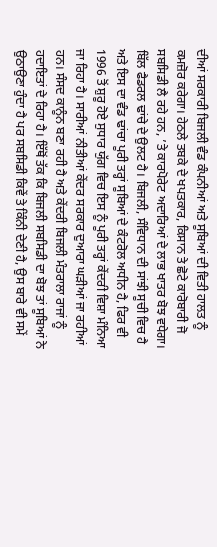ਦੀਆਂ ਸਰਕਾਰੀ ਬਿਜਲੀ ਵੰਡ ਕੰਪਨੀਆਂ ਅਤੇ ਸੂਬਿਆਂ ਦੀ ਵਿਤੀ ਹਾਲਤ ਨੂੰ ਕਮਜ਼ੋਰ ਕਰੇਗਾ। ਹੇਠਲੇ ਤਬਕੇ ਦੇ ਖਪਤਕਾਰ, ਕਿਸਾਨ ਤੇ ਛੋਟੇ ਕਾਰੋਬਾਰੀ ਜੋ ਸਬਸਿਡੀ ਲੈ ਰਹੇ ਹਨ, ’ਤੇ ਕਾਰਪੋਰੇਟ ਅਦਾਰਿਆਂ ਦੇ ਲਾਭ ਖਾਤਰ ਬੋਝ ਵਧੇਗਾ। ਬਿੱਲ ਫੈਡਰਲ ਢਾਂਚੇ ਦੇ ਉਲਟ ਹੈ। ਬਿਜਲੀ, ਸੰਵਿਧਾਨ ਦੀ ਸਾਂਝੀ ਸੂਚੀ ਵਿਚ ਹੈ ਅਤੇ ਇਸ ਦਾ ਵੰਡ ਢਾਂਚਾ ਪੂਰੀ ਤਰ੍ਹਾਂ ਸੂਬਿਆਂ ਦੇ ਕੰਟਰੋਲ ਅਧੀਨ ਹੈ, ਫਿਰ ਵੀ 1996 ਤੋਂ ਸ਼ੁਰੂ ਹੋਏ ਸੁਧਾਰ ਯੁੱਗ ਵਿਚ ਇਸ ਨੂੰ ਪੂਰੀ ਤਰ੍ਹਾਂ ਕੇਂਦਰੀ ਵਿਸ਼ਾ ਮੰਨਿਆ ਜਾ ਰਿਹਾ ਹੈ। ਸਾਰੀਆਂ ਨੀਤੀਆਂ ਕੇਂਦਰ ਸਰਕਾਰ ਦੁਆਰਾ ਘੜੀਆਂ ਜਾ ਰਹੀਆਂ ਹਨ। ਸੰਸਦ ਕਾਨੂੰਨ ਬਣਾ ਰਹੀ ਹੈ ਅਤੇ ਕੇਂਦਰੀ ਬਿਜਲੀ ਮੰਤਰਾਲਾ ਰਾਜਾਂ ਨੂੰ ਹਦਾਇਤਾਂ ਦੇ ਰਿਹਾ ਹੈ। ਇੱਥੋਂ ਤੱਕ ਕਿ ਬਿਜਲੀ ਸਬਸਿਡੀ ਦਾ ਬੋਝ ਤਾਂ ਸੂਬਿਆਂ ਨੇ ਉਠਾਉਣਾ ਹੁੰਦਾ ਹੈ ਪਰ ਸਬਸਿਡੀ ਕਿਵੇਂ ਤੇ ਕਿੰਨੀ ਦੇਣੀ ਹੈ, ਉਸ ਬਾਰੇ ਵੀ ਸਮੇਂ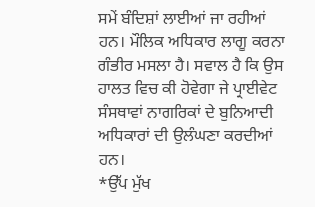ਸਮੇਂ ਬੰਦਿਸ਼ਾਂ ਲਾਈਆਂ ਜਾ ਰਹੀਆਂ ਹਨ। ਮੌਲਿਕ ਅਧਿਕਾਰ ਲਾਗੂ ਕਰਨਾ ਗੰਭੀਰ ਮਸਲਾ ਹੈ। ਸਵਾਲ ਹੈ ਕਿ ਉਸ ਹਾਲਤ ਵਿਚ ਕੀ ਹੋਵੇਗਾ ਜੇ ਪ੍ਰਾਈਵੇਟ ਸੰਸਥਾਵਾਂ ਨਾਗਰਿਕਾਂ ਦੇ ਬੁਨਿਆਦੀ ਅਧਿਕਾਰਾਂ ਦੀ ਉਲੰਘਣਾ ਕਰਦੀਆਂ ਹਨ।
*ਉੱਪ ਮੁੱਖ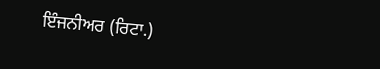ਇੰਜਨੀਅਰ (ਰਿਟਾ.)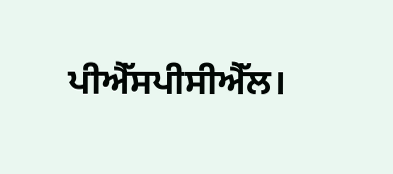ਪੀਐੱਸਪੀਸੀਐੱਲ।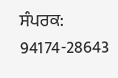ਸੰਪਰਕ: 94174-28643